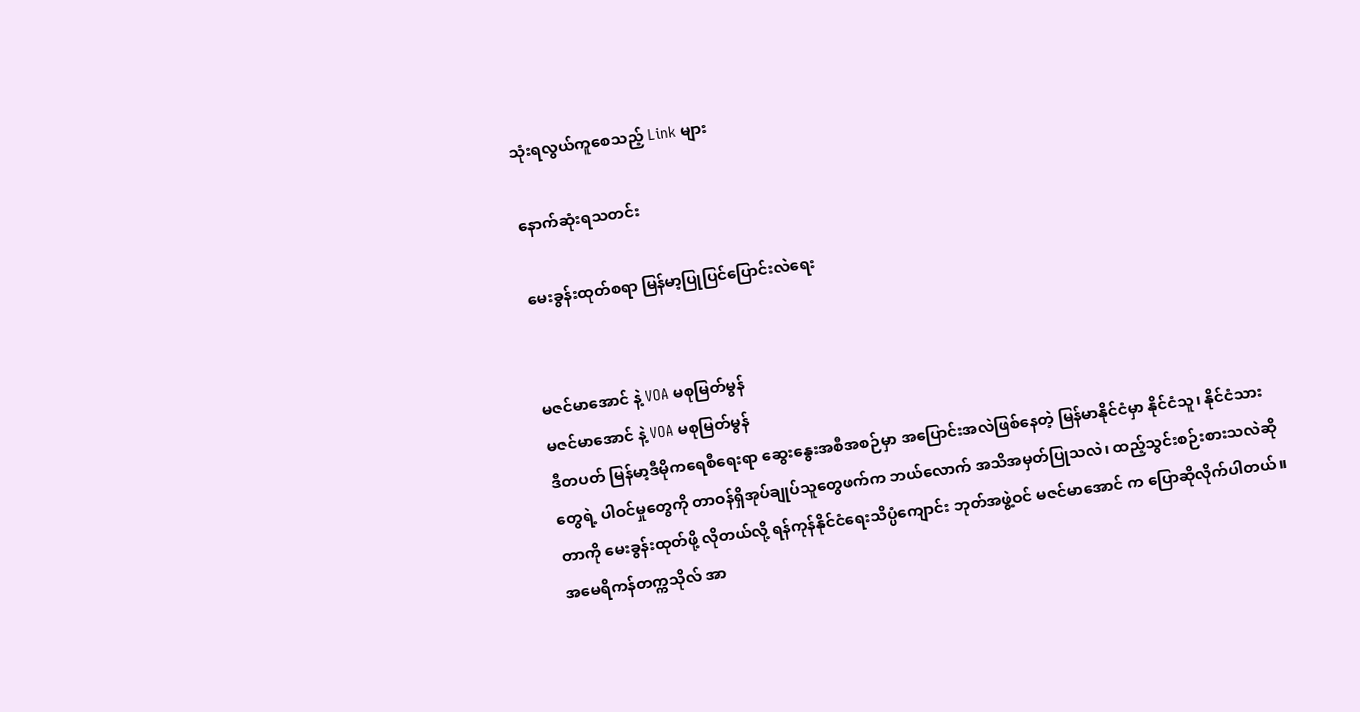သုံးရလွယ်ကူစေသည့် Link များ

နောက်ဆုံးရသတင်း

မေးခွန်းထုတ်စရာ မြန်မာ့ပြုပြင်ပြောင်းလဲရေး


မဇင်မာအောင် နဲ့ VOA မစုမြတ်မွန်
မဇင်မာအောင် နဲ့ VOA မစုမြတ်မွန်
ဒီတပတ် မြန်မာ့ဒီမိုကရေစီရေးရာ ဆွေးနွေးအစီအစဉ်မှာ အပြောင်းအလဲဖြစ်နေတဲ့ မြန်မာနိုင်ငံမှာ နိုင်ငံသူ၊ နိုင်ငံသားတွေရဲ့ ပါဝင်မှုတွေကို တာဝန်ရှိအုပ်ချုပ်သူတွေဖက်က ဘယ်လောက် အသိအမှတ်ပြုသလဲ၊ ထည့်သွင်းစဉ်းစားသလဲဆိုတာကို မေးခွန်းထုတ်ဖို့ လိုတယ်လို့ ရန်ကုန်နိုင်ငံရေးသိပ္ပံကျောင်း ဘုတ်အဖွဲ့ဝင် မဇင်မာအောင် က ပြောဆိုလိုက်ပါတယ်။ အမေရိကန်တက္ကသိုလ် အာ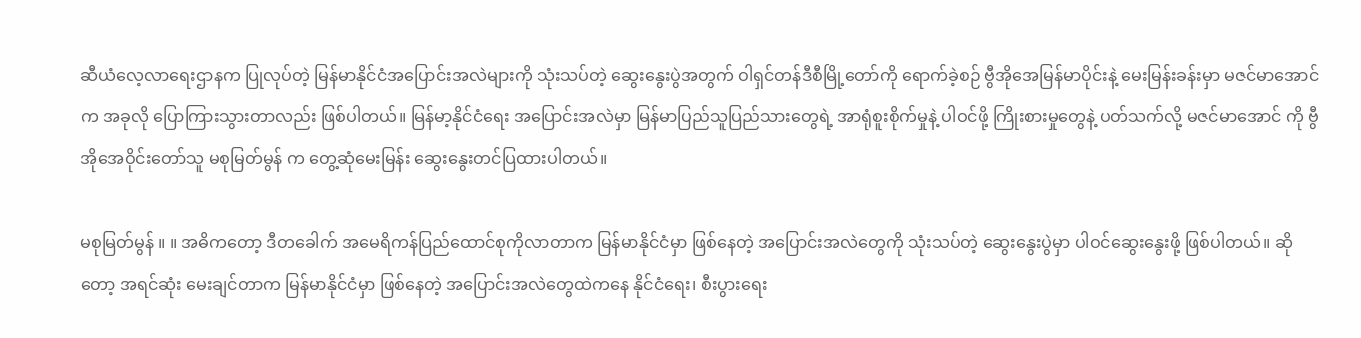ဆီယံလေ့လာရေးဌာနက ပြုလုပ်တဲ့ မြန်မာနိုင်ငံအပြောင်းအလဲများကို သုံးသပ်တဲ့ ဆွေးနွေးပွဲအတွက် ဝါရှင်တန်ဒီစီမြို့တော်ကို ရောက်ခဲ့စဉ် ဗွီအိုအေမြန်မာပိုင်းနဲ့ မေးမြန်းခန်းမှာ မဇင်မာအောင် က အခုလို ပြောကြားသွားတာလည်း ဖြစ်ပါတယ်။ မြန်မာ့နိုင်ငံရေး အပြောင်းအလဲမှာ မြန်မာပြည်သူပြည်သားတွေရဲ့ အာရုံစူးစိုက်မှုနဲ့ ပါဝင်ဖို့ ကြိုးစားမှုတွေနဲ့ ပတ်သက်လို့ မဇင်မာအောင် ကို ဗွီအိုအေဝိုင်းတော်သူ မစုမြတ်မွန် က တွေ့ဆုံမေးမြန်း ဆွေးနွေးတင်ပြထားပါတယ်။

မစုမြတ်မွန် ။ ။ အဓိကတော့ ဒီတခေါက် အမေရိကန်ပြည်ထောင်စုကိုလာတာက မြန်မာနိုင်ငံမှာ ဖြစ်နေတဲ့ အပြောင်းအလဲတွေကို သုံးသပ်တဲ့ ဆွေးနွေးပွဲမှာ ပါဝင်ဆွေးနွေးဖို့ ဖြစ်ပါတယ်။ ဆိုတော့ အရင်ဆုံး မေးချင်တာက မြန်မာနိုင်ငံမှာ ဖြစ်နေတဲ့ အပြောင်းအလဲတွေထဲကနေ နိုင်ငံရေး၊ စီးပွားရေး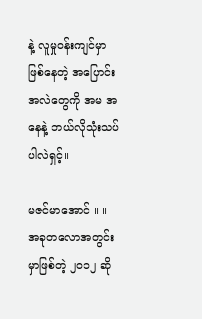နဲ့ လူမှုဝန်းကျင်မှာ ဖြစ်နေတဲ့ အပြောင်းအလဲတွေကို အမ အနေနဲ့ ဘယ်လိုသုံးသပ်ပါလဲရှင့်။

မဇင်မာအောင် ။ ။ အခုတလောအတွင်းမှာဖြစ်တဲ့ ၂၀၁၂ ဆို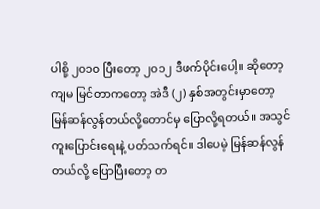ပါစို့ ၂၀၁၀ ပြီးတော့ ၂၀၁၂ ဒီဖက်ပိုင်းပေါ့။ ဆိုတော့ ကျမ မြင်တာကတော့ အဲဒီ (၂) နှစ်အတွင်းမှာတော့ မြန်ဆန်လွန်တယ်လို့တောင်မှ ပြောလို့ရတယ်။ အသွင်ကူးပြောင်းရေးနဲ့ ပတ်သက်ရင်။ ဒါပေမဲ့ မြန်ဆန်လွန်တယ်လို့ ပြောပြီးတော့ တ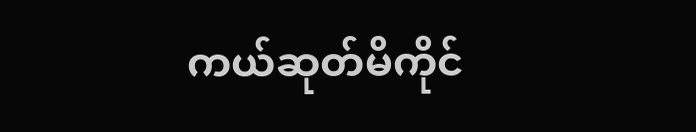ကယ်ဆုတ်မိကိုင်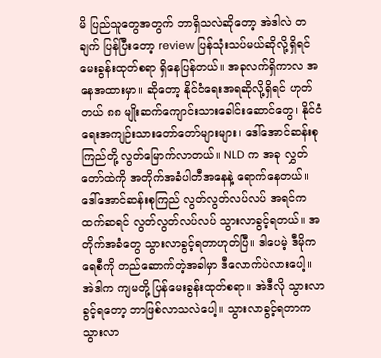မိ ပြည်သူတွေအတွက် ဘာရှိသလဲဆိုတော့ အဲဒါလဲ တချက် ပြန်ပြီးတော့ review ပြန်သုံးသပ်မယ်ဆိုလို့ရှိရင် မေးခွန်းထုတ်စရာ ရှိနေပြန်တယ်။ အခုလက်ရှိကာလ အနေအထားမှာ။ ဆိုတော့ နိုင်ငံရေးအရဆိုလို့ရှိရင် ဟုတ်တယ် ၈၈ မျိုးဆက်ကျောင်းသားခေါင်းဆောင်တွေ၊ နိုင်ငံရေးအကျဉ်းသားတော်တော်များများ၊ ဒေါ်အောင်ဆန်းစုကြည်တို့ လွတ်မြောက်လာတယ်။ NLD က အခု လွှတ်တော်ထဲကို အတိုက်အခံပါတီအနေနဲ့ ရောက်နေတယ်။ ဒေါ်အောင်ဆန်းစုကြည် လွတ်လွတ်လပ်လပ် အရင်ကထက်ဆရင် လွတ်လွတ်လပ်လပ် သွားလာခွင့်ရတယ်။ အတိုက်အခံတွေ သွားလာခွင့်ရတာဟုတ်ပြီ။ ဒါပေမဲ့ ဒီမိုကရေစီကို တည်ဆောက်တဲ့အခါမှာ ဒီလောက်ပဲလားပေါ့။ အဲဒါက ကျမတို့ ပြန်မေးခွန်းထုတ်စရာ။ အဲဒီလို သွားလာခွင့်ရတော့ ဘာဖြစ်လာသလဲပေါ့။ သွားလာခွင့်ရတာက သွားလာ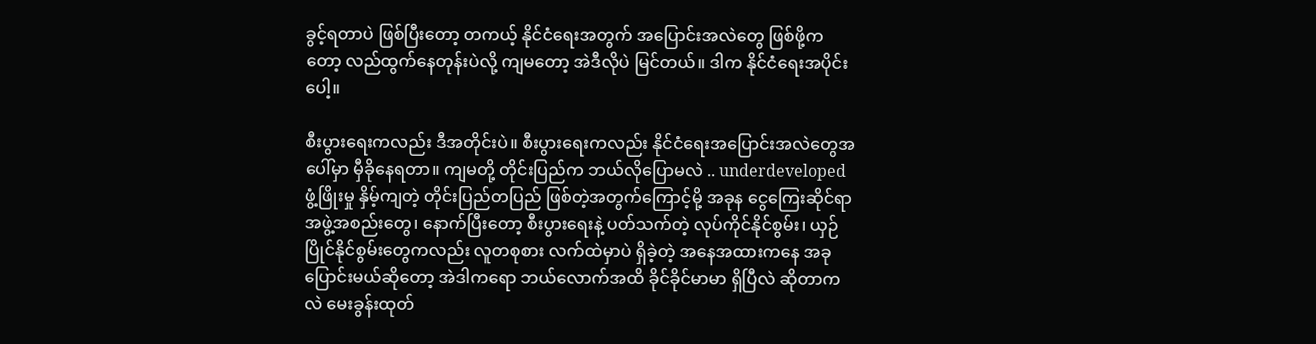ခွင့်ရတာပဲ ဖြစ်ပြီးတော့ တကယ့် နိုင်ငံရေးအတွက် အပြောင်းအလဲတွေ ဖြစ်ဖို့ကတော့ လည်ထွက်နေတုန်းပဲလို့ ကျမတော့ အဲဒီလိုပဲ မြင်တယ်။ ဒါက နိုင်ငံရေးအပိုင်းပေါ့။

စီးပွားရေးကလည်း ဒီအတိုင်းပဲ။ စီးပွားရေးကလည်း နိုင်ငံရေးအပြောင်းအလဲတွေအပေါ်မှာ မှီခိုနေရတာ။ ကျမတို့ တိုင်းပြည်က ဘယ်လိုပြောမလဲ .. underdeveloped ဖွံ့ဖြိုးမှု နှိမ့်ကျတဲ့ တိုင်းပြည်တပြည် ဖြစ်တဲ့အတွက်ကြောင့်မို့ အခုန ငွေကြေးဆိုင်ရာ အဖွဲ့အစည်းတွေ၊ နောက်ပြီးတော့ စီးပွားရေးနဲ့ ပတ်သက်တဲ့ လုပ်ကိုင်နိုင်စွမ်း၊ ယှဉ်ပြိုင်နိုင်စွမ်းတွေကလည်း လူတစုစား လက်ထဲမှာပဲ ရှိခဲ့တဲ့ အနေအထားကနေ အခုပြောင်းမယ်ဆိုတော့ အဲဒါကရော ဘယ်လောက်အထိ ခိုင်ခိုင်မာမာ ရှိပြီလဲ ဆိုတာကလဲ မေးခွန်းထုတ်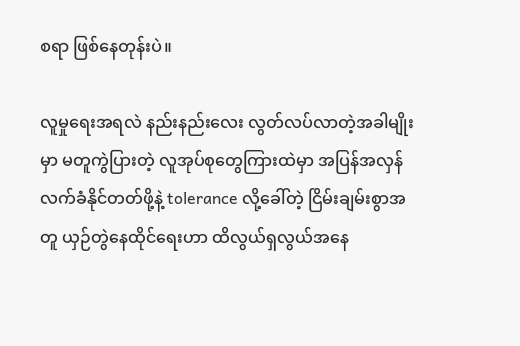စရာ ဖြစ်နေတုန်းပဲ။

လူမှုရေးအရလဲ နည်းနည်းလေး လွတ်လပ်လာတဲ့အခါမျိုးမှာ မတူကွဲပြားတဲ့ လူအုပ်စုတွေကြားထဲမှာ အပြန်အလှန် လက်ခံနိုင်တတ်ဖို့နဲ့ tolerance လို့ခေါ်တဲ့ ငြိမ်းချမ်းစွာအတူ ယှဉ်တွဲနေထိုင်ရေးဟာ ထိလွယ်ရှလွယ်အနေ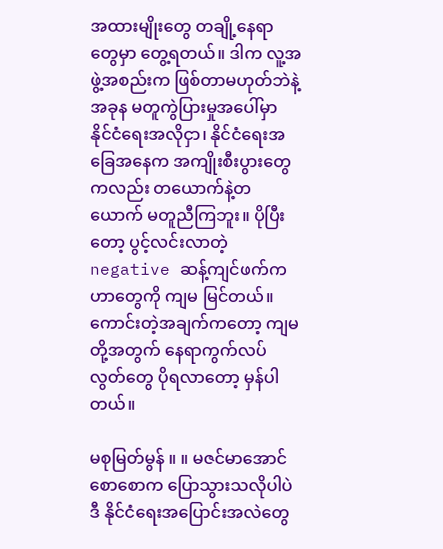အထားမျိုးတွေ တချို့နေရာတွေမှာ တွေ့ရတယ်။ ဒါက လူ့အဖွဲ့အစည်းက ဖြစ်တာမဟုတ်ဘဲနဲ့ အခုန မတူကွဲပြားမှုအပေါ်မှာ နိုင်ငံရေးအလိုငှာ၊ နိုင်ငံရေးအခြေအနေက အကျိုးစီးပွားတွေကလည်း တယောက်နဲ့တယောက် မတူညီကြဘူး။ ပိုပြီးတော့ ပွင့်လင်းလာတဲ့ negative ဆန့်ကျင်ဖက်ကဟာတွေကို ကျမ မြင်တယ်။ ကောင်းတဲ့အချက်ကတော့ ကျမတို့အတွက် နေရာကွက်လပ်လွတ်တွေ ပိုရလာတော့ မှန်ပါတယ်။

မစုမြတ်မွန် ။ ။ မဇင်မာအောင် စောစောက ပြောသွားသလိုပါပဲ ဒီ နိုင်ငံရေးအပြောင်းအလဲတွေ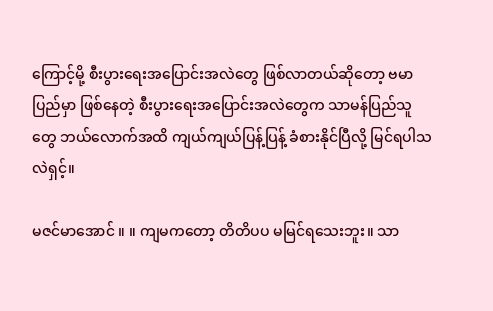ကြောင့်မို့ စီးပွားရေးအပြောင်းအလဲတွေ ဖြစ်လာတယ်ဆိုတော့ ဗမာပြည်မှာ ဖြစ်နေတဲ့ စီးပွားရေးအပြောင်းအလဲတွေက သာမန်ပြည်သူတွေ ဘယ်လောက်အထိ ကျယ်ကျယ်ပြန့်ပြန့် ခံစားနိုင်ပြီလို့ မြင်ရပါသလဲရှင့်။

မဇင်မာအောင် ။ ။ ကျမကတော့ တိတိပပ မမြင်ရသေးဘူး။ သာ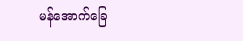မန်အောက်ခြေ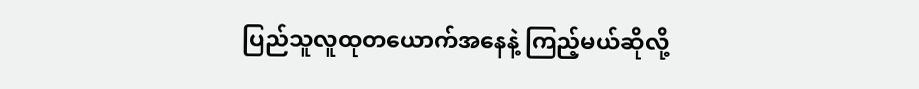ပြည်သူလူထုတယောက်အနေနဲ့ ကြည့်မယ်ဆိုလို့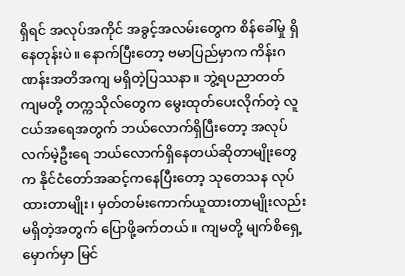ရှိရင် အလုပ်အကိုင် အခွင့်အလမ်းတွေက စိန်ခေါ်မှု ရှိနေတုန်းပဲ။ နောက်ပြီးတော့ ဗမာပြည်မှာက ကိန်းဂဏန်းအတိအကျ မရှိတဲ့ပြဿနာ။ ဘွဲ့ရပညာတတ် ကျမတို့ တက္ကသိုလ်တွေက မွေးထုတ်ပေးလိုက်တဲ့ လူငယ်အရေအတွက် ဘယ်လောက်ရှိပြီးတော့ အလုပ်လက်မဲ့ဦးရေ ဘယ်လောက်ရှိနေတယ်ဆိုတာမျိုးတွေက နိုင်ငံတော်အဆင့်ကနေပြီးတော့ သုတေသန လုပ်ထားတာမျိုး၊ မှတ်တမ်းကောက်ယူထားတာမျိုးလည်း မရှိတဲ့အတွက် ပြောဖို့ခက်တယ်။ ကျမတို့ မျက်စိရှေ့မှောက်မှာ မြင်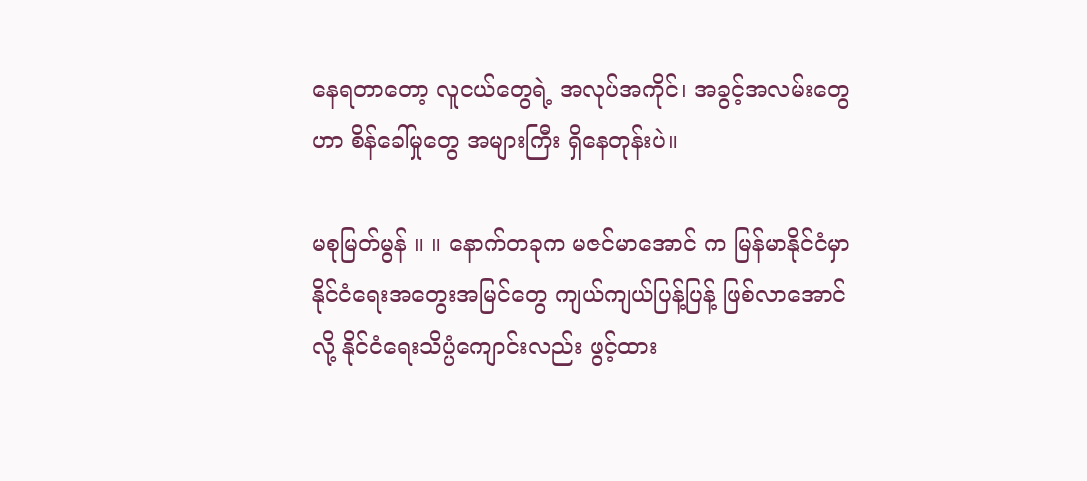နေရတာတော့ လူငယ်တွေရဲ့ အလုပ်အကိုင်၊ အခွင့်အလမ်းတွေဟာ စိန်ခေါ်မှုတွေ အများကြီး ရှိနေတုန်းပဲ။

မစုမြတ်မွန် ။ ။ နောက်တခုက မဇင်မာအောင် က မြန်မာနိုင်ငံမှာ နိုင်ငံရေးအတွေးအမြင်တွေ ကျယ်ကျယ်ပြန့်ပြန့် ဖြစ်လာအောင်လို့ နိုင်ငံရေးသိပ္ပံကျောင်းလည်း ဖွင့်ထား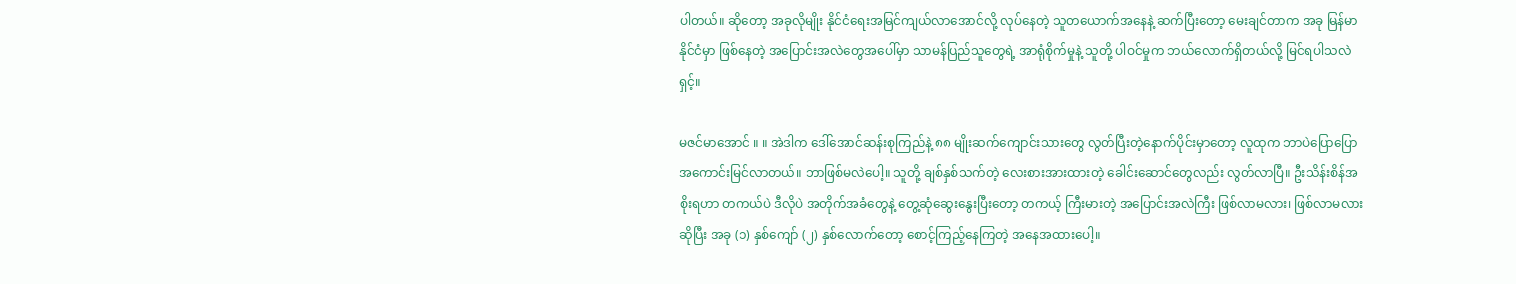ပါတယ်။ ဆိုတော့ အခုလိုမျိုး နိုင်ငံရေးအမြင်ကျယ်လာအောင်လို့ လုပ်နေတဲ့ သူတယောက်အနေနဲ့ ဆက်ပြီးတော့ မေးချင်တာက အခု မြန်မာနိုင်ငံမှာ ဖြစ်နေတဲ့ အပြောင်းအလဲတွေအပေါ်မှာ သာမန်ပြည်သူတွေရဲ့ အာရုံစိုက်မှုနဲ့ သူတို့ ပါဝင်မှုက ဘယ်လောက်ရှိတယ်လို့ မြင်ရပါသလဲရှင့်။

မဇင်မာအောင် ။ ။ အဲဒါက ဒေါ်အောင်ဆန်းစုကြည်နဲ့ ၈၈ မျိုးဆက်ကျောင်းသားတွေ လွတ်ပြီးတဲ့နောက်ပိုင်းမှာတော့ လူထုက ဘာပဲပြောပြော အကောင်းမြင်လာတယ်။ ဘာဖြစ်မလဲပေါ့။ သူတို့ ချစ်နှစ်သက်တဲ့ လေးစားအားထားတဲ့ ခေါင်းဆောင်တွေလည်း လွတ်လာပြီ။ ဦးသိန်းစိန်အစိုးရဟာ တကယ်ပဲ ဒီလိုပဲ အတိုက်အခံတွေနဲ့ တွေ့ဆုံဆွေးနွေးပြီးတော့ တကယ့် ကြီးမားတဲ့ အပြောင်းအလဲကြီး ဖြစ်လာမလား၊ ဖြစ်လာမလားဆိုပြီး အခု (၁) နှစ်ကျော် (၂) နှစ်လောက်တော့ စောင့်ကြည့်နေကြတဲ့ အနေအထားပေါ့။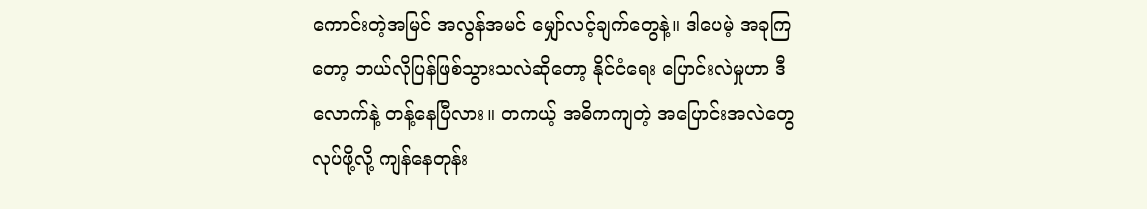ကောင်းတဲ့အမြင် အလွန်အမင် မျှော်လင့်ချက်တွေနဲ့။ ဒါပေမဲ့ အခုကြတော့ ဘယ်လိုပြန်ဖြစ်သွားသလဲဆိုတော့ နိုင်ငံရေး ပြောင်းလဲမှုဟာ ဒီလောက်နဲ့ တန့်နေပြီလား။ တကယ့် အဓိကကျတဲ့ အပြောင်းအလဲတွေ လုပ်ဖို့လို့ ကျန်နေတုန်း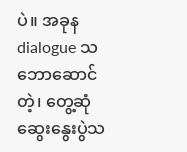ပဲ။ အခုန dialogue သဘောဆောင်တဲ့၊ တွေ့ဆုံဆွေးနွေးပွဲသ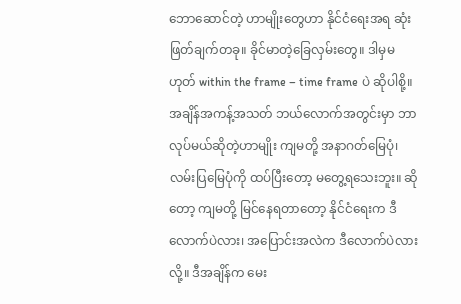ဘောဆောင်တဲ့ ဟာမျိုးတွေဟာ နိုင်ငံရေးအရ ဆုံးဖြတ်ချက်တခု။ ခိုင်မာတဲ့ခြေလှမ်းတွေ။ ဒါမှမဟုတ် within the frame – time frame ပဲ ဆိုပါစို့။ အချိန်အကန့်အသတ် ဘယ်လောက်အတွင်းမှာ ဘာလုပ်မယ်ဆိုတဲ့ဟာမျိုး ကျမတို့ အနာဂတ်မြေပုံ၊ လမ်းပြမြေပုံကို ထပ်ပြီးတော့ မတွေ့ရသေးဘူး။ ဆိုတော့ ကျမတို့ မြင်နေရတာတော့ နိုင်ငံရေးက ဒီလောက်ပဲလား၊ အပြောင်းအလဲက ဒီလောက်ပဲလားလို့။ ဒီအချိန်က မေး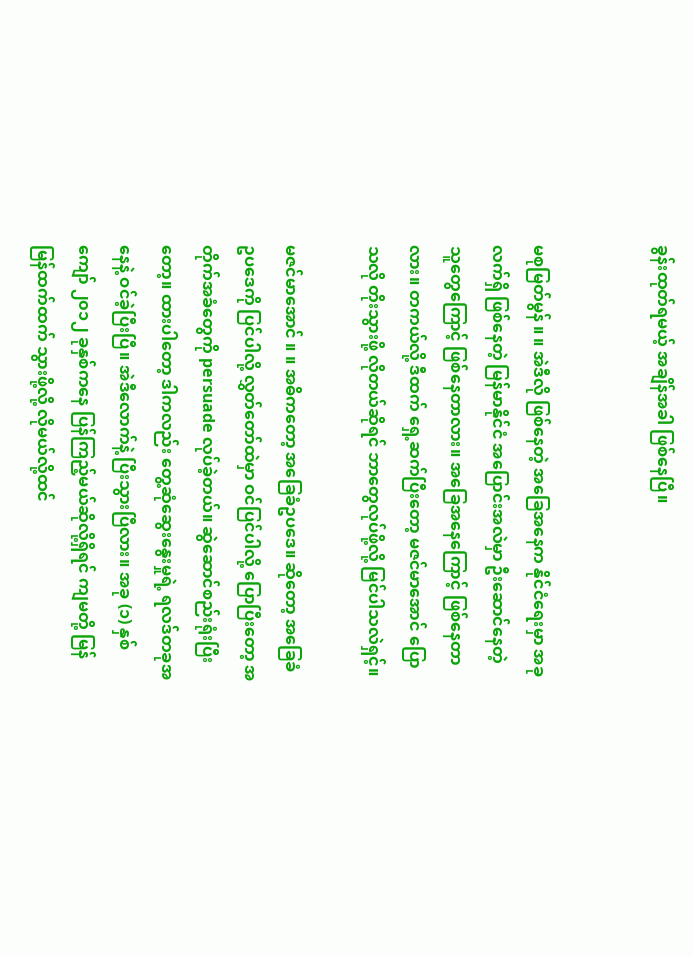ခွန်းထုတ်ရမယ့် အချိန်အခါ ဖြစ်နေပြီ။


မစုမြတ်မွန် ။ ။ အဲဒီလို ဖြစ်နေတဲ့ အခြေအနေက နိုင်ငံရေးမှာ အခုလက်ရှိ ဖြစ်နေတဲ့ မြန်မာနိုင်ငံ အပြောင်းအလဲမှာ ဦးဆောင်နေတဲ့ သူတွေကြောင့် ဖြစ်နေတာလား။ အခြေအနေကြောင့် ဖြစ်နေတာလား။ တကယ်လို့ ဒီထက် ရှေ့ဆက်ပြီးတော့ မဇင်မာအောင် ပြောသလို တိုးသွားဖို့ လိုတယ်ဆိုရင် ဘာတွေလုပ်ဖို့လို့ မြင်ပါသလဲရှင့်။

မဇင်မာအောင် ။ ။ အဓိကတော့ အခြေခံဥပဒေ။ ဆိုတော့ အခြေခံဥပဒေကို ပြင်ပါလို့ လွှတ်တော်ထဲမှာ ဝင်ပြင်ပါလို့ ပြောပြီးတော့ အတိုက်အခံတွေကို persuade လုပ်ခဲ့တယ်။ ဆွဲဆောင်စည်းရုံးပြီးတော့။ ထားပါတော့ ဒါကလည်း တွေ့ဆုံဆွေးနွေးမှုရဲ့ ရလဒ်တခုအနေနဲ့ ဝင်ခဲ့ပြီးပြီ။ အဲဒီလောက်နဲ့ ပြီးသွားပြီလား။ အခု (၁) နှစ်ကျော် ၂၀၁၂ ခုနှစ်ကနေ ပြန်ကြည့်မယ်ဆိုလို့ရှိရင် ကျမတို့ မြန်မြန်ထက်ထက် သွားဖို့လို့ လိုမယ်လို့ထင်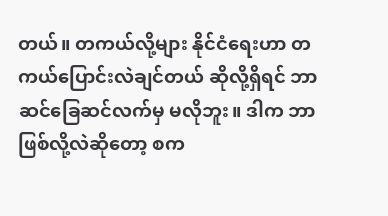တယ်။ တကယ်လို့များ နိုင်ငံရေးဟာ တကယ်ပြောင်းလဲချင်တယ် ဆိုလို့ရှိရင် ဘာဆင်ခြေဆင်လက်မှ မလိုဘူး။ ဒါက ဘာဖြစ်လို့လဲဆိုတော့ စက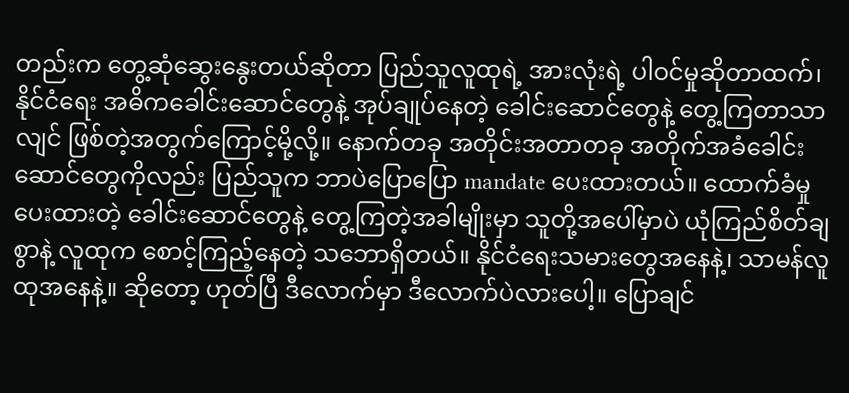တည်းက တွေ့ဆုံဆွေးနွေးတယ်ဆိုတာ ပြည်သူလူထုရဲ့ အားလုံးရဲ့ ပါဝင်မှုဆိုတာထက်၊ နိုင်ငံရေး အဓိကခေါင်းဆောင်တွေနဲ့ အုပ်ချုပ်နေတဲ့ ခေါင်းဆောင်တွေနဲ့ တွေ့ကြတာသာလျင် ဖြစ်တဲ့အတွက်ကြောင့်မို့လို့။ နောက်တခု အတိုင်းအတာတခု အတိုက်အခံခေါင်းဆောင်တွေကိုလည်း ပြည်သူက ဘာပဲပြောပြော mandate ပေးထားတယ်။ ထောက်ခံမှု ပေးထားတဲ့ ခေါင်းဆောင်တွေနဲ့ တွေ့ကြတဲ့အခါမျိုးမှာ သူတို့အပေါ်မှာပဲ ယုံကြည်စိတ်ချစွာနဲ့ လူထုက စောင့်ကြည့်နေတဲ့ သဘောရှိတယ်။ နိုင်ငံရေးသမားတွေအနေနဲ့၊ သာမန်လူထုအနေနဲ့။ ဆိုတော့ ဟုတ်ပြီ ဒီလောက်မှာ ဒီလောက်ပဲလားပေါ့။ ပြောချင်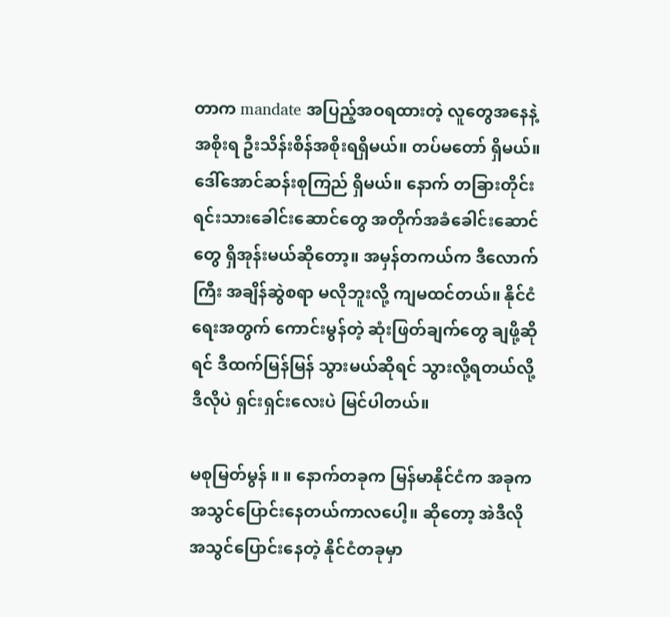တာက mandate အပြည့်အဝရထားတဲ့ လူတွေအနေနဲ့ အစိုးရ ဦးသိန်းစိန်အစိုးရရှိမယ်။ တပ်မတော် ရှိမယ်။ ဒေါ်အောင်ဆန်းစုကြည် ရှိမယ်။ နောက် တခြားတိုင်းရင်းသားခေါင်းဆောင်တွေ အတိုက်အခံခေါင်းဆောင်တွေ ရှိအုန်းမယ်ဆိုတော့။ အမှန်တကယ်က ဒီလောက်ကြီး အချိန်ဆွဲစရာ မလိုဘူးလို့ ကျမထင်တယ်။ နိုင်ငံရေးအတွက် ကောင်းမွန်တဲ့ ဆုံးဖြတ်ချက်တွေ ချဖို့ဆိုရင် ဒီထက်မြန်မြန် သွားမယ်ဆိုရင် သွားလို့ရတယ်လို့ ဒီလိုပဲ ရှင်းရှင်းလေးပဲ မြင်ပါတယ်။

မစုမြတ်မွန် ။ ။ နောက်တခုက မြန်မာနိုင်ငံက အခုက အသွင်ပြောင်းနေတယ်ကာလပေါ့။ ဆိုတော့ အဲဒီလို အသွင်ပြောင်းနေတဲ့ နိုင်ငံတခုမှာ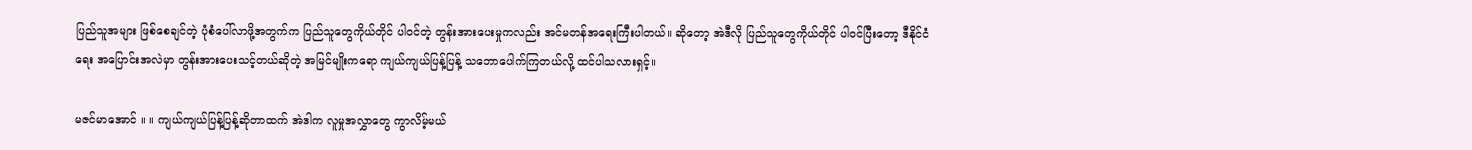ပြည်သူအများ ဖြစ်စေချင်တဲ့ ပုံစံပေါ်လာဖို့အတွက်က ပြည်သူတွေကိုယ်တိုင် ပါဝင်တဲ့ တွန်းအားပေးမှုကလည်း အင်မတန်အရေးကြီးပါတယ်။ ဆိုတော့ အဲဒီလို ပြည်သူတွေကိုယ်တိုင် ပါဝင်ပြီးတော့ ဒီနိုင်ငံရေး အပြောင်းအလဲမှာ တွန်းအားပေးသင့်တယ်ဆိုတဲ့ အမြင်မျိုးကရော ကျယ်ကျယ်ပြန့်ပြန့် သဘောပေါက်ကြတယ်လို့ ထင်ပါသလားရှင့်။

မဇင်မာအောင် ။ ။ ကျယ်ကျယ်ပြန့်ပြန့်ဆိုတာထက် အဲဒါက လူမှုအလွှာတွေ ကွာလိမ့်မယ်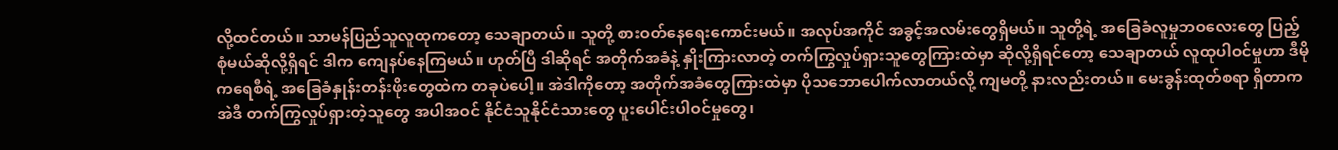လို့ထင်တယ်။ သာမန်ပြည်သူလူထုကတော့ သေချာတယ်။ သူတို့ စားဝတ်နေရေးကောင်းမယ်။ အလုပ်အကိုင် အခွင့်အလမ်းတွေရှိမယ်။ သူတို့ရဲ့ အခြေခံလူမှုဘဝလေးတွေ ပြည့်စုံမယ်ဆိုလို့ရှိရင် ဒါက ကျေနပ်နေကြမယ်။ ဟုတ်ပြီ ဒါဆိုရင် အတိုက်အခံနဲ့ နှိုးကြားလာတဲ့ တက်ကြွလှုပ်ရှားသူတွေကြားထဲမှာ ဆိုလို့ရှိရင်တော့ သေချာတယ် လူထုပါဝင်မှုဟာ ဒီမိုကရေစီရဲ့ အခြေခံနှုန်းတန်းဖိုးတွေထဲက တခုပဲပေါ့။ အဲဒါကိုတော့ အတိုက်အခံတွေကြားထဲမှာ ပိုသဘောပေါက်လာတယ်လို့ ကျမတို့ နားလည်းတယ်။ မေးခွန်းထုတ်စရာ ရှိတာက အဲဒီ တက်ကြွလှုပ်ရှားတဲ့သူတွေ အပါအဝင် နိုင်ငံသူနိုင်ငံသားတွေ ပူးပေါင်းပါဝင်မှုတွေ၊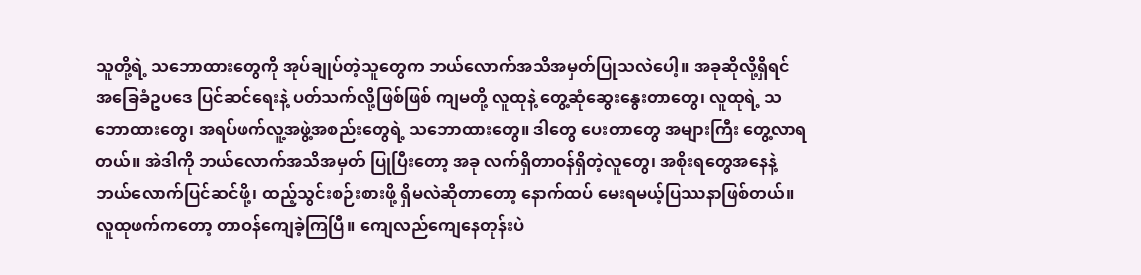သူတို့ရဲ့ သဘောထားတွေကို အုပ်ချုပ်တဲ့သူတွေက ဘယ်လောက်အသိအမှတ်ပြုသလဲပေါ့။ အခုဆိုလို့ရှိရင် အခြေခံဥပဒေ ပြင်ဆင်ရေးနဲ့ ပတ်သက်လို့ဖြစ်ဖြစ် ကျမတို့ လူထုနဲ့ တွေ့ဆုံဆွေးနွေးတာတွေ၊ လူထုရဲ့ သဘောထားတွေ၊ အရပ်ဖက်လူ့အဖွဲ့အစည်းတွေရဲ့ သဘောထားတွေ။ ဒါတွေ ပေးတာတွေ အများကြီး တွေ့လာရတယ်။ အဲဒါကို ဘယ်လောက်အသိအမှတ် ပြုပြီးတော့ အခု လက်ရှိတာဝန်ရှိတဲ့လူတွေ၊ အစိုးရတွေအနေနဲ့ ဘယ်လောက်ပြင်ဆင်ဖို့၊ ထည့်သွင်းစဉ်းစားဖို့ ရှိမလဲဆိုတာတော့ နောက်ထပ် မေးရမယ့်ပြဿနာဖြစ်တယ်။ လူထုဖက်ကတော့ တာဝန်ကျေခဲ့ကြပြီ။ ကျေလည်ကျေနေတုန်းပဲ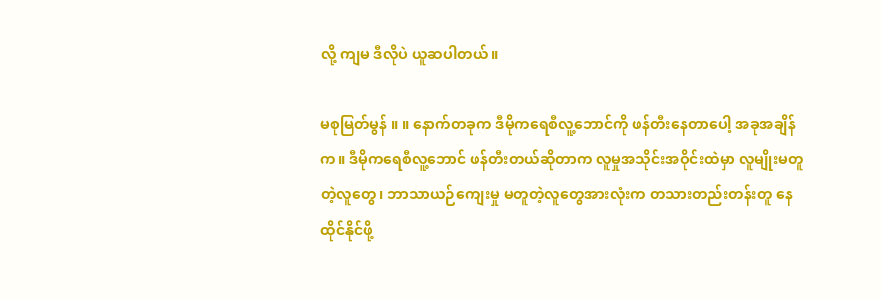လို့ ကျမ ဒီလိုပဲ ယူဆပါတယ်။

မစုမြတ်မွန် ။ ။ နောက်တခုက ဒီမိုကရေစီလူ့ဘောင်ကို ဖန်တီးနေတာပေါ့ အခုအချိန်က။ ဒီမိုကရေစီလူ့ဘောင် ဖန်တီးတယ်ဆိုတာက လူမှုအသိုင်းအဝိုင်းထဲမှာ လူမျိုးမတူတဲ့လူတွေ၊ ဘာသာယဉ်ကျေးမှု မတူတဲ့လူတွေအားလုံးက တသားတည်းတန်းတူ နေထိုင်နိုင်ဖို့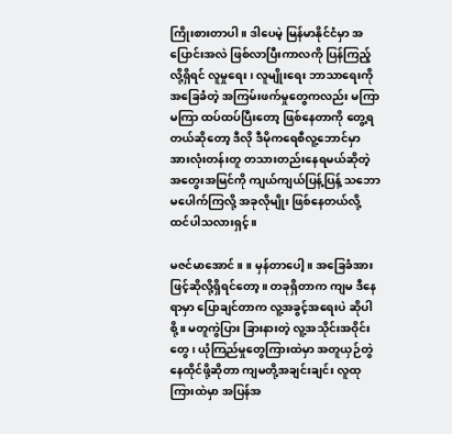ကြိုးစားတာပါ။ ဒါပေမဲ့ မြန်မာနိုင်ငံမှာ အပြောင်းအလဲ ဖြစ်လာပြီးကာလကို ပြန်ကြည့်လို့ရှိရင် လူမှုရေး၊ လူမျိုးရေး ဘာသာရေးကို အခြေခံတဲ့ အကြမ်းဖက်မှုတွေကလည်း မကြာမကြာ ထပ်ထပ်ပြီးတော့ ဖြစ်နေတာကို တွေ့ရတယ်ဆိုတော့ ဒီလို ဒီမိုကရေစီလူ့ဘောင်မှာ အားလုံးတန်းတူ တသားတည်းနေရမယ်ဆိုတဲ့ အတွေးအမြင်ကို ကျယ်ကျယ်ပြန့်ပြန့် သဘောမပေါက်ကြလို့ အခုလိုမျိုး ဖြစ်နေတယ်လို့ ထင်ပါသလားရှင့်။

မဇင်မာအောင် ။ ။ မှန်တာပေါ့။ အခြေခံအားဖြင့်ဆိုလို့ရှိရင်တော့။ တခုရှိတာက ကျမ ဒီနေရာမှာ ပြောချင်တာက လူ့အခွင့်အရေးပဲ ဆိုပါစို့။ မတူကွဲပြား ခြားနားတဲ့ လူ့အသိုင်းအဝိုင်းတွေ၊ ယုံကြည်မှုတွေကြားထဲမှာ အတူယှဉ်တွဲ နေထိုင်ဖို့ဆိုတာ ကျမတို့အချင်းချင်း လူထုကြားထဲမှာ အပြန်အ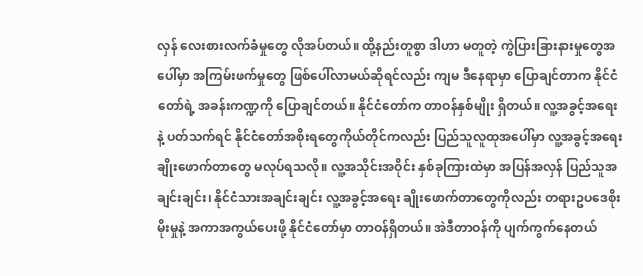လှန် လေးစားလက်ခံမှုတွေ လိုအပ်တယ်။ ထို့နည်းတူစွာ ဒါဟာ မတူတဲ့ ကွဲပြားခြားနားမှုတွေအပေါ်မှာ အကြမ်းဖက်မှုတွေ ဖြစ်ပေါ်လာမယ်ဆိုရင်လည်း ကျမ ဒီနေရာမှာ ပြောချင်တာက နိုင်ငံတော်ရဲ့ အခန်းကဏ္ဍကို ပြောချင်တယ်။ နိုင်ငံတော်က တာဝန်နှစ်မျိုး ရှိတယ်။ လူ့အခွင့်အရေးနဲ့ ပတ်သက်ရင် နိုင်ငံတော်အစိုးရတွေကိုယ်တိုင်ကလည်း ပြည်သူလူထုအပေါ်မှာ လူ့အခွင့်အရေး ချိုးဖောက်တာတွေ မလုပ်ရသလို။ လူ့အသိုင်းအဝိုင်း နှစ်ခုကြားထဲမှာ အပြန်အလှန် ပြည်သူအချင်းချင်း၊ နိုင်ငံသားအချင်းချင်း လူ့အခွင့်အရေး ချိုးဖောက်တာတွေကိုလည်း တရားဥပဒေစိုးမိုးမှုနဲ့ အကာအကွယ်ပေးဖို့ နိုင်ငံတော်မှာ တာဝန်ရှိတယ်။ အဲဒီတာဝန်ကို ပျက်ကွက်နေတယ်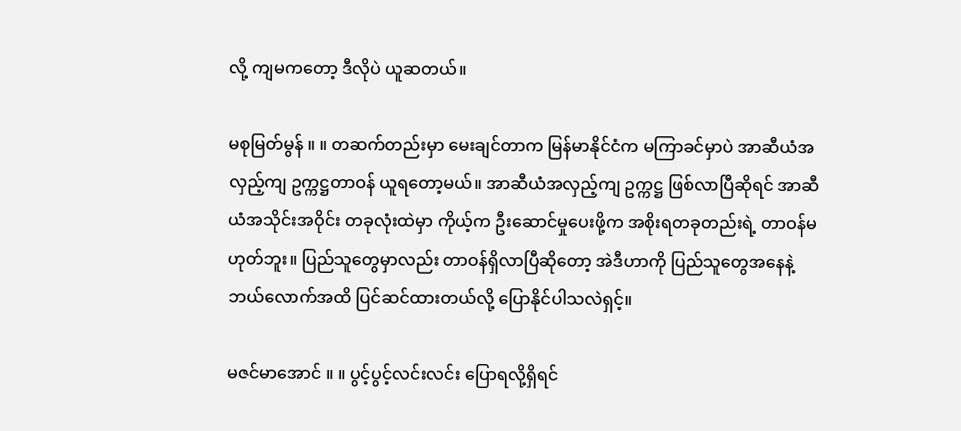လို့ ကျမကတော့ ဒီလိုပဲ ယူဆတယ်။

မစုမြတ်မွန် ။ ။ တဆက်တည်းမှာ မေးချင်တာက မြန်မာနိုင်ငံက မကြာခင်မှာပဲ အာဆီယံအလှည့်ကျ ဥက္ကဋ္ဌတာဝန် ယူရတော့မယ်။ အာဆီယံအလှည့်ကျ ဥက္ကဋ္ဌ ဖြစ်လာပြီဆိုရင် အာဆီယံအသိုင်းအဝိုင်း တခုလုံးထဲမှာ ကိုယ့်က ဦးဆောင်မှုပေးဖို့က အစိုးရတခုတည်းရဲ့ တာဝန်မဟုတ်ဘူး။ ပြည်သူတွေမှာလည်း တာဝန်ရှိလာပြီဆိုတော့ အဲဒီဟာကို ပြည်သူတွေအနေနဲ့ ဘယ်လောက်အထိ ပြင်ဆင်ထားတယ်လို့ ပြောနိုင်ပါသလဲရှင့်။

မဇင်မာအောင် ။ ။ ပွင့်ပွင့်လင်းလင်း ပြောရလို့ရှိရင်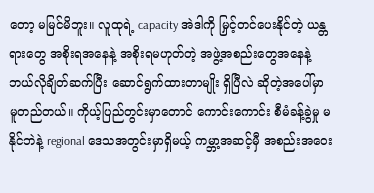တော့ မမြင်မိဘူး။ လူထုရဲ့ capacity အဲဒါကို မြှင့်တင်ပေးနိုင်တဲ့ ယန္တရားတွေ အစိုးရအနေနဲ့ အစိုးရမဟုတ်တဲ့ အဖွဲ့အစည်းတွေအနေနဲ့ ဘယ်လိုချိတ်ဆက်ပြီး ဆောင်ရွက်ထားတာမျိုး ရှိပြီလဲ ဆိုတဲ့အပေါ်မှာ မူတည်တယ်။ ကိုယ့်ပြည်တွင်းမှာတောင် ကောင်းကောင်း စီမံခန့်ခွဲမှု မနိုင်ဘဲနဲ့ regional ဒေသအတွင်းမှာရှိမယ့် ကမ္ဘာ့အဆင့်မှီ အစည်းအဝေး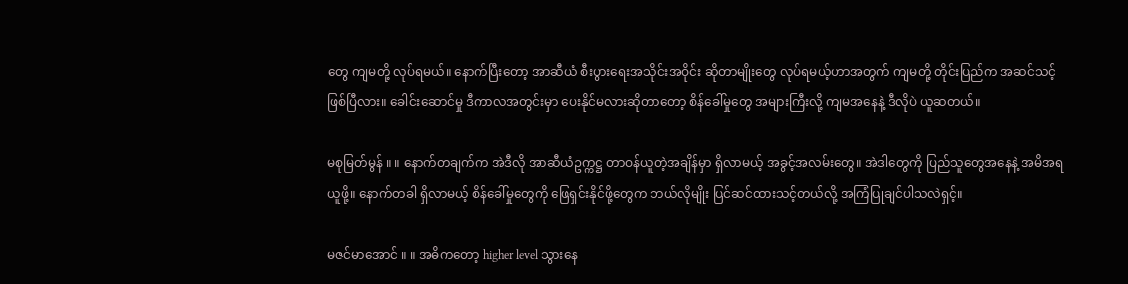တွေ ကျမတို့ လုပ်ရမယ်။ နောက်ပြီးတော့ အာဆီယံ စီးပွားရေးအသိုင်းအဝိုင်း ဆိုတာမျိုးတွေ လုပ်ရမယ့်ဟာအတွက် ကျမတို့ တိုင်းပြည်က အဆင်သင့်ဖြစ်ပြီလား။ ခေါင်းဆောင်မှု ဒီကာလအတွင်းမှာ ပေးနိုင်မလားဆိုတာတော့ စိန်ခေါ်မှုတွေ အများကြီးလို့ ကျမအနေနဲ့ ဒီလိုပဲ ယူဆတယ်။

မစုမြတ်မွန် ။ ။ နောက်တချက်က အဲဒီလို အာဆီယံဥက္ကဋ္ဌ တာဝန်ယူတဲ့အချိန်မှာ ရှိလာမယ့် အခွင့်အလမ်းတွေ။ အဲဒါတွေကို ပြည်သူတွေအနေနဲ့ အမိအရယူဖို့။ နောက်တခါ ရှိလာမယ့် စိန်ခေါ်မှုတွေကို ဖြေရှင်းနိုင်ဖို့တွေက ဘယ်လိုမျိုး ပြင်ဆင်ထားသင့်တယ်လို့ အကြံပြုချင်ပါသလဲရှင့်။

မဇင်မာအောင် ။ ။ အဓိကတော့ higher level သွားနေ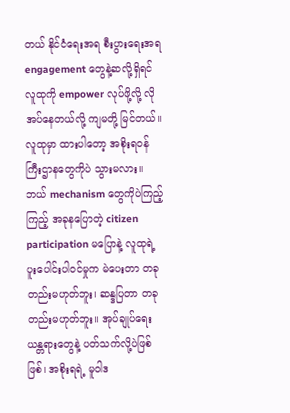တယ် နိုင်ငံရေးအရ စီးပွားရေးအရ engagement တွေနဲ့ဆလို့ရှိရင် လူထုကို empower လုပ်ဖို့လို့ လိုအပ်နေတယ်လို့ ကျမတို့ မြင်တယ်။ လူထုမှာ ထားပါတော့ အစိုးရဝန်ကြီးဌာနတွေကိုပဲ သွားမလား။ ဘယ် mechanism တွေကိုပဲကြည့်ကြည့် အခုနပြောတဲ့ citizen participation မပြောနဲ့ လူထုရဲ့ ပူးပေါင်းပါဝင်မှုက မဲပေးတာ တခုတည်းမဟုတ်ဘူး၊ ဆန္ဒပြတာ တခုတည်းမဟုတ်ဘူး။ အုပ်ချုပ်ရေးယန္တရားတွေနဲ့ ပတ်သက်လို့ပဲဖြစ်ဖြစ်၊ အစိုးရရဲ့ မူဝါဒ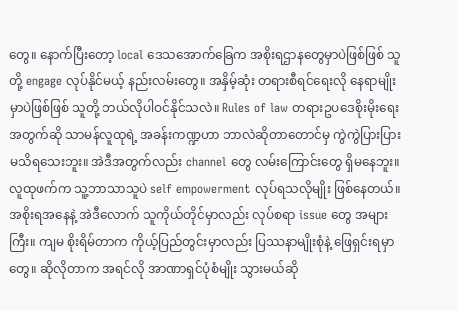တွေ။ နောက်ပြီးတော့ local ဒေသအောက်ခြေက အစိုးရဌာနတွေမှာပဲဖြစ်ဖြစ် သူတို့ engage လုပ်နိုင်မယ့် နည်းလမ်းတွေ။ အနှိမ့်ဆုံး တရားစီရင်ရေးလို နေရာမျိုးမှာပဲဖြစ်ဖြစ် သူတို့ ဘယ်လိုပါဝင်နိုင်သလဲ။ Rules of law တရားဥပဒေစိုးမိုးရေးအတွက်ဆို သာမန်လူထုရဲ့ အခန်းကဏ္ဍဟာ ဘာလဲဆိုတာတောင်မှ ကွဲကွဲပြားပြား မသိရသေးဘူး။ အဲဒီအတွက်လည်း channel တွေ လမ်းကြောင်းတွေ ရှိမနေဘူး။ လူထုဖက်က သူ့ဘာသာသူပဲ self empowerment လုပ်ရသလိုမျိုး ဖြစ်နေတယ်။ အစိုးရအနေနဲ့ အဲဒီလောက် သူကိုယ်တိုင်မှာလည်း လုပ်စရာ issue တွေ အများကြီး။ ကျမ စိုးရိမ်တာက ကိုယ့်ပြည်တွင်းမှာလည်း ပြဿနာမျိုးစုံနဲ့ ဖြေရှင်းရမှာတွေ။ ဆိုလိုတာက အရင်လို အာဏာရှင်ပုံစံမျိုး သွားမယ်ဆို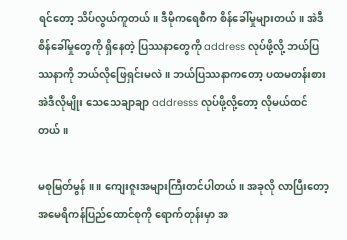ရင်တော့ သိပ်လွယ်ကူတယ်။ ဒီမိုကရေစီက စိန်ခေါ်မှုများတယ်။ အဲဒီ စိန်ခေါ်မှုတွေကို ရှိနေတဲ့ ပြဿနာတွေကို address လုပ်ဖို့လို့ ဘယ်ပြဿနာကို ဘယ်လိုဖြေရှင်းမလဲ။ ဘယ်ပြဿနာကတော့ ပထမတန်းစား အဲဒီလိုမျိုး သေသေချာချာ addresss လုပ်ဖို့လို့တော့ လိုမယ်ထင်တယ်။

မစုမြတ်မွန် ။ ။ ကျေးဇူးအများကြီးတင်ပါတယ်။ အခုလို လာပြီးတော့ အမေရိကန်ပြည်ထောင်စုကို ရောက်တုန်းမှာ အ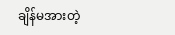ချိန်မအားတဲ့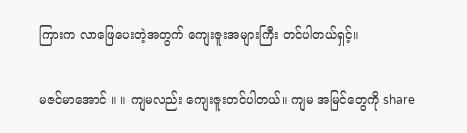ကြားက လာဖြေပေးတဲ့အတွက် ကျေးဇူးအများကြီး တင်ပါတယ်ရှင့်။

မဇင်မာအောင် ။ ။ ကျမလည်း ကျေးဇူးတင်ပါတယ်။ ကျမ အမြင်တွေကို share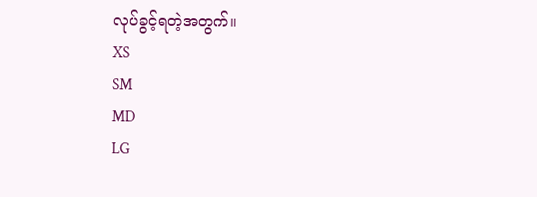လုပ်ခွင့်ရတဲ့အတွက်။
XS
SM
MD
LG